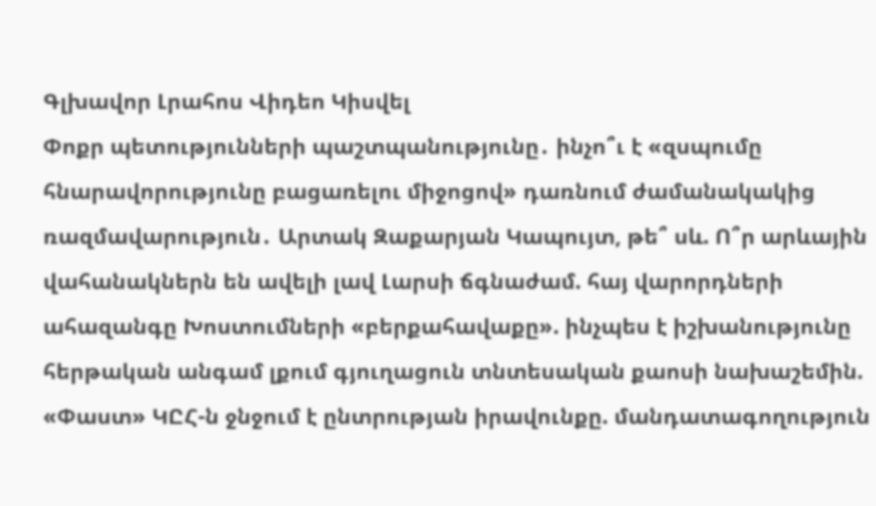Գլխավոր Լրահոս Վիդեո Կիսվել
Փոքր պետությունների պաշտպանությունը․ ինչո՞ւ է «զսպումը հնարավորությունը բացառելու միջոցով» դառնում ժամանակակից ռազմավարություն․ Արտակ Զաքարյան Կապույտ, թե՞ սև. Ո՞ր արևային վահանակներն են ավելի լավ Լարսի ճգնաժամ. հայ վարորդների ահազանգը Խոստումների «բերքահավաքը». ինչպես է իշխանությունը հերթական անգամ լքում գյուղացուն տնտեսական քաոսի նախաշեմին. «Փաստ» ԿԸՀ-ն ջնջում է ընտրության իրավունքը. մանդատագողություն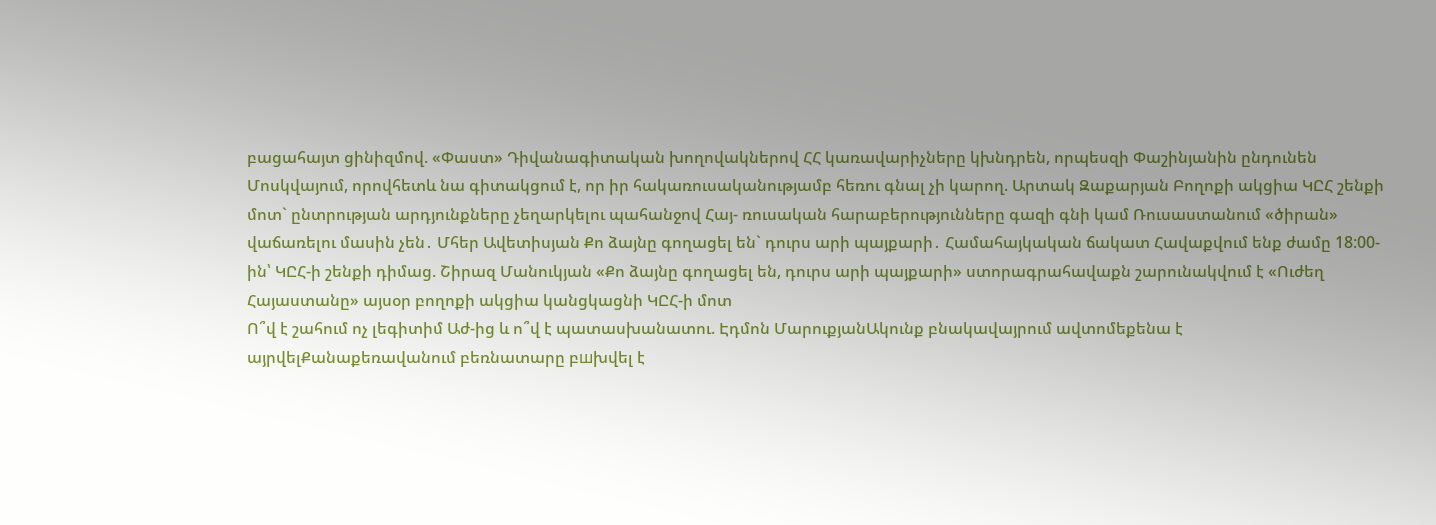բացահայտ ցինիզմով. «Փաստ» Դիվանագիտական խողովակներով ՀՀ կառավարիչները կխնդրեն, որպեսզի Փաշինյանին ընդունեն Մոսկվայում, որովհետև նա գիտակցում է, որ իր հակառուսականությամբ հեռու գնալ չի կարող. Արտակ Զաքարյան Բողոքի ակցիա ԿԸՀ շենքի մոտ` ընտրության արդյունքները չեղարկելու պահանջով Հայ- ռուսական հարաբերությունները գազի գնի կամ Ռուսաստանում «ծիրան» վաճառելու մասին չեն․ Մհեր Ավետիսյան Քո ձայնը գողացել են` դուրս արի պայքարի․ Համահայկական ճակատ Հավաքվում ենք ժամը 18:00-ին՝ ԿԸՀ-ի շենքի դիմաց. Շիրազ Մանուկյան «Քո ձայնը գողացել են, դուրս արի պայքարի» ստորագրահավաքն շարունակվում է «Ուժեղ Հայաստանը» այսօր բողոքի ակցիա կանցկացնի ԿԸՀ-ի մոտ
Ո՞վ է շահում ոչ լեգիտիմ Աժ-ից և ո՞վ է պատասխանատու. Էդմոն ՄարուքյանԱկունք բնակավայրում ավտոմեքենա է այրվելՔանաքեռավանում բեռնատարը բшխվել է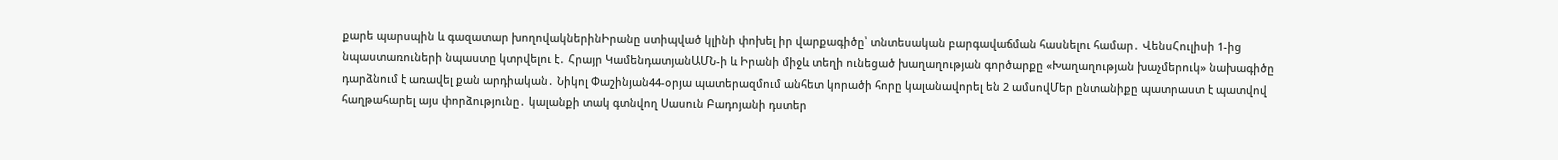քարե պարսպին և գազատար խողովակներինԻրանը ստիպված կլինի փոխել իր վարքագիծը՝ տնտեսական բարգավաճման հասնելու համար․ ՎենսՀուլիսի 1-ից նպաստառուների նպաստը կտրվելու է․ Հրայր ԿամենդատյանԱՄՆ-ի և Իրանի միջև տեղի ունեցած խաղաղության գործարքը «Խաղաղության խաչմերուկ» նախագիծը դարձնում է առավել քան արդիական․ Նիկոլ Փաշինյան44-օրյա պատերազմում անհետ կորածի հորը կալանավորել են 2 ամսովՄեր ընտանիքը պատրաստ է պատվով հաղթահարել այս փորձությունը․ կալանքի տակ գտնվող Սասուն Բադոյանի դստեր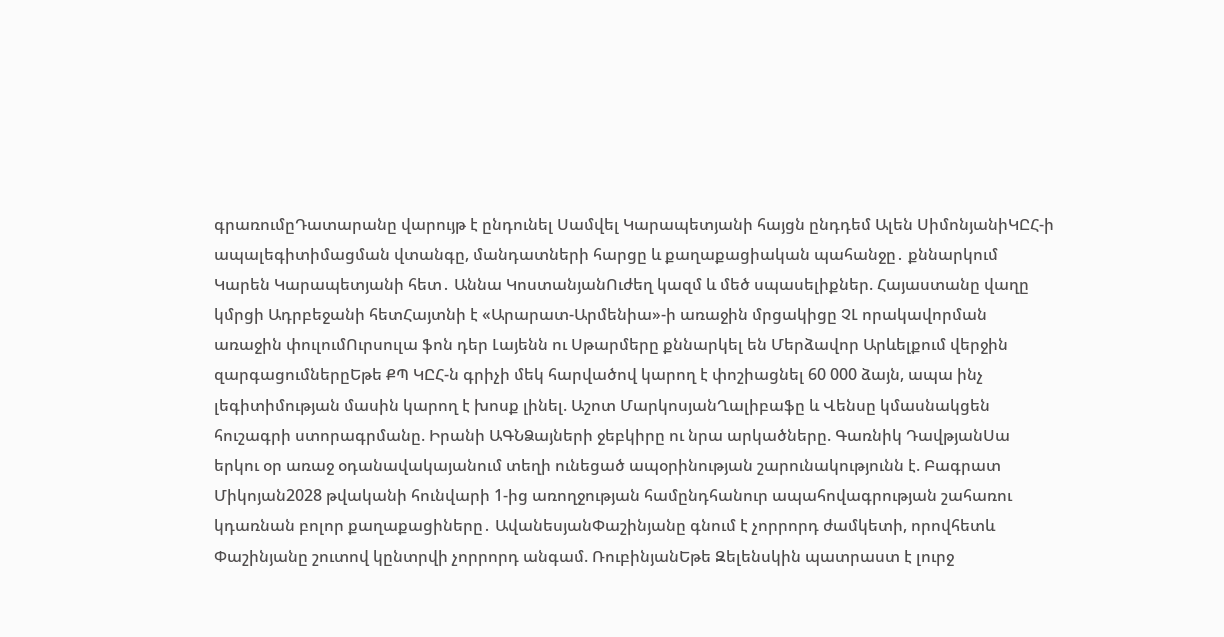գրառումըԴատարանը վարույթ է ընդունել Սամվել Կարապետյանի հայցն ընդդեմ Ալեն ՍիմոնյանիԿԸՀ-ի ապալեգիտիմացման վտանգը, մանդատների հարցը և քաղաքացիական պահանջը․ քննարկում Կարեն Կարապետյանի հետ․ Աննա ԿոստանյանՈւժեղ կազմ և մեծ սպասելիքներ. Հայաստանը վաղը կմրցի Ադրբեջանի հետՀայտնի է «Արարատ-Արմենիա»-ի առաջին մրցակիցը ՉԼ որակավորման առաջին փուլումՈւրսուլա ֆոն դեր Լայենն ու Սթարմերը քննարկել են Մերձավոր Արևելքում վերջին զարգացումներըԵթե ՔՊ ԿԸՀ-ն գրիչի մեկ հարվածով կարող է փոշիացնել 60 000 ձայն, ապա ինչ լեգիտիմության մասին կարող է խոսք լինել. Աշոտ ՄարկոսյանՂալիբաֆը և Վենսը կմասնակցեն հուշագրի ստորագրմանը. Իրանի ԱԳՆՁայների ջեբկիրը ու նրա արկածները. Գառնիկ ԴավթյանՍա երկու օր առաջ օդանավակայանում տեղի ունեցած ապօրինության շարունակությունն է. Բագրատ Միկոյան2028 թվականի հունվարի 1-ից առողջության համընդհանուր ապահովագրության շահառու կդառնան բոլոր քաղաքացիները․ ԱվանեսյանՓաշինյանը գնում է չորրորդ ժամկետի, որովհետև Փաշինյանը շուտով կընտրվի չորրորդ անգամ. ՌուբինյանԵթե Զելենսկին պատրաստ է լուրջ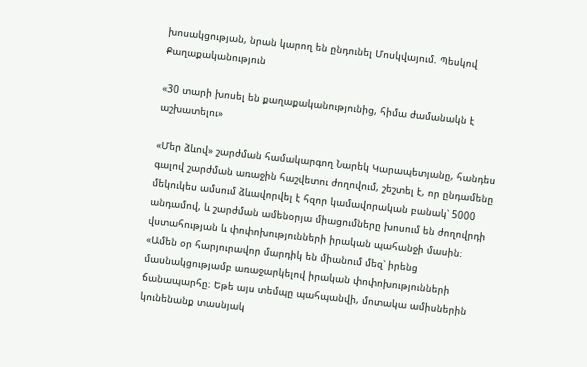խոսակցության, նրան կարող են ընդունել Մոսկվայում. Պեսկով
Քաղաքականություն

«30 տարի խոսել են քաղաքականությունից, հիմա ժամանակն է աշխատելու»

«Մեր ձևով» շարժման համակարգող Նարեկ Կարապետյանը, հանդես գալով շարժման առաջին հաշվետու ժողովում, շեշտել է, որ ընդամենը մեկուկես ամսում ձևավորվել է հզոր կամավորական բանակ՝ 5000 անդամով, և շարժման ամենօրյա միացումները խոսում են ժողովրդի վստահության և փոփոխությունների իրական պահանջի մասին։ «Ամեն օր հարյուրավոր մարդիկ են միանում մեզ՝ իրենց մասնակցությամբ առաջարկելով իրական փոփոխությունների ճանապարհը։ Եթե այս տեմպը պահպանվի, մոտակա ամիսներին կունենանք տասնյակ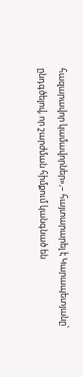հազարավոր կամավորներ»,– հայտարարել է Կարապետյանը՝ ընդգծելով, որ շարժման հիմքում կանգնած են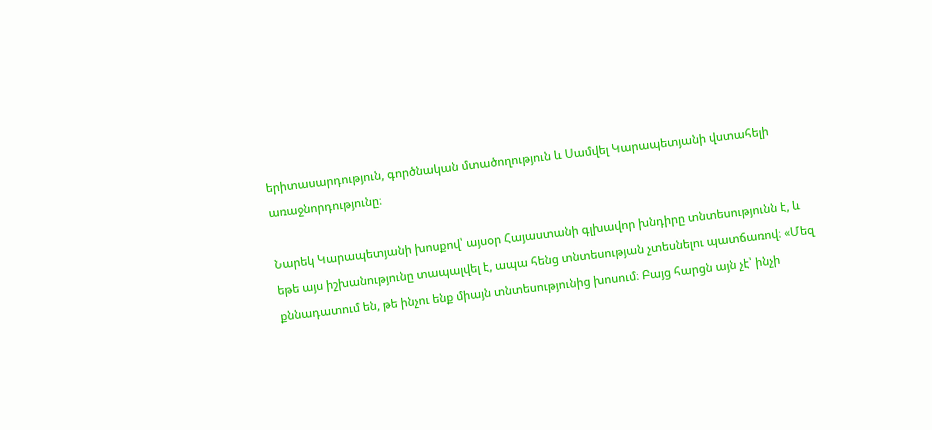երիտասարդություն, գործնական մտածողություն և Սամվել Կարապետյանի վստահելի առաջնորդությունը։

Նարեկ Կարապետյանի խոսքով՝ այսօր Հայաստանի գլխավոր խնդիրը տնտեսությունն է, և եթե այս իշխանությունը տապալվել է, ապա հենց տնտեսության չտեսնելու պատճառով։ «Մեզ քննադատում են, թե ինչու ենք միայն տնտեսությունից խոսում։ Բայց հարցն այն չէ՝ ինչի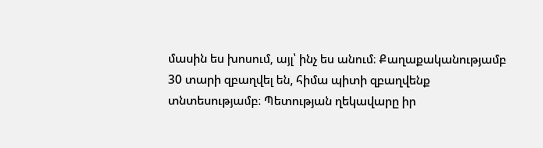մասին ես խոսում, այլ՝ ինչ ես անում։ Քաղաքականությամբ 30 տարի զբաղվել են, հիմա պիտի զբաղվենք տնտեսությամբ։ Պետության ղեկավարը իր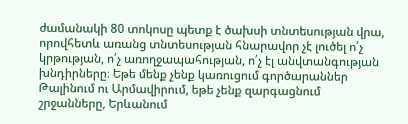ժամանակի 80 տոկոսը պետք է ծախսի տնտեսության վրա, որովհետև առանց տնտեսության հնարավոր չէ լուծել ո՛չ կրթության, ո՛չ առողջապահության, ո՛չ էլ անվտանգության խնդիրները։ Եթե մենք չենք կառուցում գործարաններ Թալինում ու Արմավիրում, եթե չենք զարգացնում շրջանները, Երևանում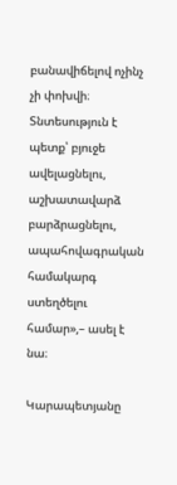բանավիճելով ոչինչ չի փոխվի։ Տնտեսություն է պետք՝ բյուջե ավելացնելու, աշխատավարձ բարձրացնելու, ապահովագրական համակարգ ստեղծելու համար»,– ասել է նա։

Կարապետյանը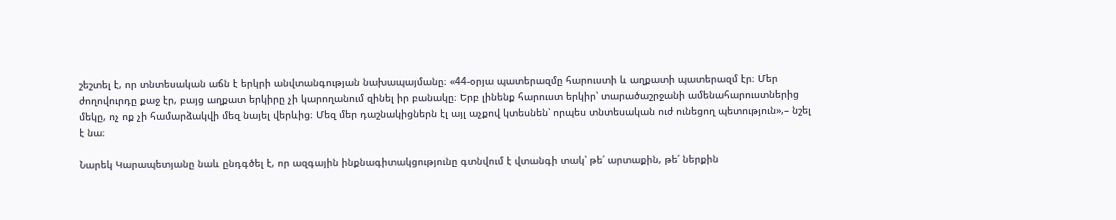շեշտել է, որ տնտեսական աճն է երկրի անվտանգության նախապայմանը։ «44-օրյա պատերազմը հարուստի և աղքատի պատերազմ էր։ Մեր ժողովուրդը քաջ էր, բայց աղքատ երկիրը չի կարողանում զինել իր բանակը։ Երբ լինենք հարուստ երկիր՝ տարածաշրջանի ամենահարուստներից մեկը, ոչ ոք չի համարձակվի մեզ նայել վերևից։ Մեզ մեր դաշնակիցներն էլ այլ աչքով կտեսնեն՝ որպես տնտեսական ուժ ունեցող պետություն»,– նշել է նա։

Նարեկ Կարապետյանը նաև ընդգծել է, որ ազգային ինքնագիտակցությունը գտնվում է վտանգի տակ՝ թե՛ արտաքին, թե՛ ներքին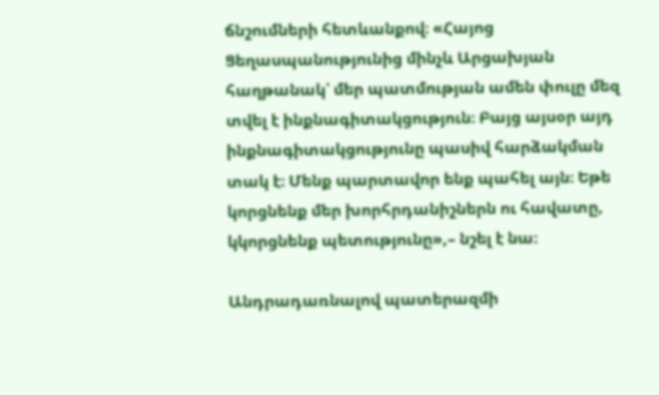ճնշումների հետևանքով։ «Հայոց Ցեղասպանությունից մինչև Արցախյան հաղթանակ՝ մեր պատմության ամեն փուլը մեզ տվել է ինքնագիտակցություն։ Բայց այսօր այդ ինքնագիտակցությունը պասիվ հարձակման տակ է։ Մենք պարտավոր ենք պահել այն։ Եթե կորցնենք մեր խորհրդանիշներն ու հավատը, կկորցնենք պետությունը»,– նշել է նա։

Անդրադառնալով պատերազմի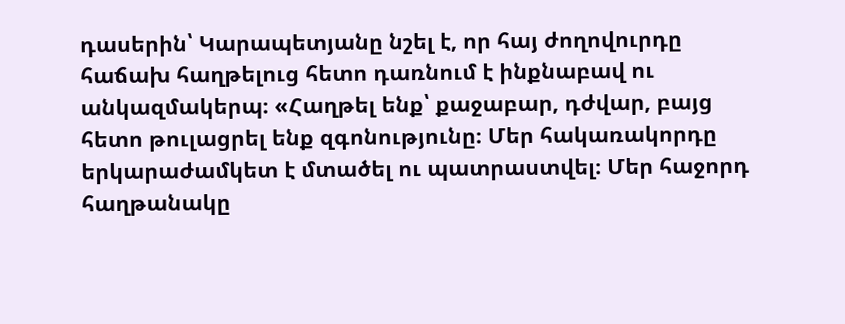դասերին՝ Կարապետյանը նշել է, որ հայ ժողովուրդը հաճախ հաղթելուց հետո դառնում է ինքնաբավ ու անկազմակերպ։ «Հաղթել ենք՝ քաջաբար, դժվար, բայց հետո թուլացրել ենք զգոնությունը։ Մեր հակառակորդը երկարաժամկետ է մտածել ու պատրաստվել։ Մեր հաջորդ հաղթանակը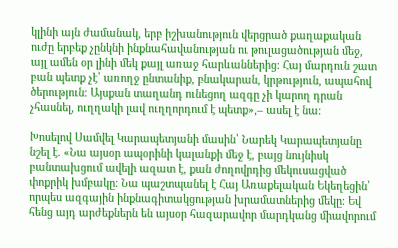կլինի այն ժամանակ, երբ իշխանություն վերցրած քաղաքական ուժը երբեք չընկնի ինքնահավանության ու թուլացածության մեջ, այլ ամեն օր լինի մեկ քայլ առաջ հարևաններից։ Հայ մարդուն շատ բան պետք չէ՝ առողջ ընտանիք, բնակարան, կրթություն, ապահով ծերություն։ Այսքան տաղանդ ունեցող ազգը չի կարող դրան չհասնել, ուղղակի լավ ուղղորդում է պետք»,– ասել է նա։

Խոսելով Սամվել Կարապետյանի մասին՝ Նարեկ Կարապետյանը նշել է. «Նա այսօր ապօրինի կալանքի մեջ է, բայց նույնիսկ բանտախցում ավելի ազատ է, քան ժողովրդից մեկուսացված փոքրիկ խմբակը։ Նա պաշտպանել է Հայ Առաքելական Եկեղեցին՝ որպես ազգային ինքնագիտակցության խրամատներից մեկը։ Եվ հենց այդ արժեքներն են այսօր հազարավոր մարդկանց միավորում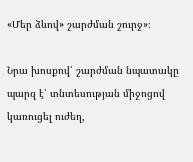«Մեր ձևով» շարժման շուրջ»։

Նրա խոսքով՝ շարժման նպատակը պարզ է՝ տնտեսության միջոցով կառուցել ուժեղ,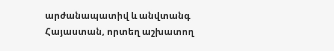արժանապատիվ և անվտանգ Հայաստան, որտեղ աշխատող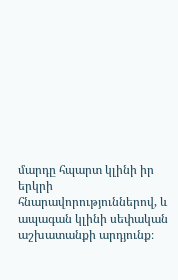մարդը հպարտ կլինի իր երկրի հնարավորություններով, և ապագան կլինի սեփական աշխատանքի արդյունք։